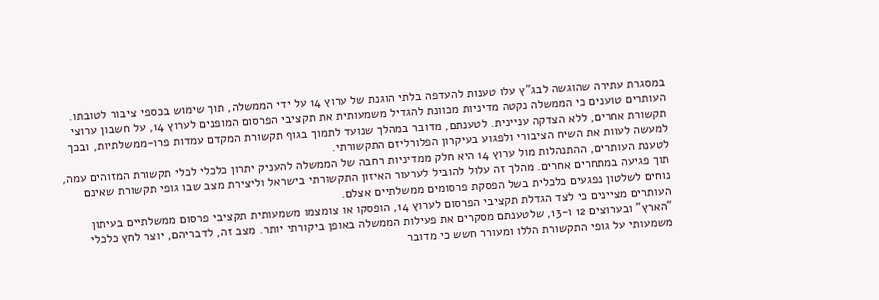במסגרת עתירה שהוגשה לבג"ץ עלו טענות להעדפה בלתי הוגנת של ערוץ 14 על ידי הממשלה, תוך שימוש בכספי ציבור לטובתו. העותרים טוענים כי הממשלה נקטה מדיניות מכוונת להגדיל משמעותית את תקציבי הפרסום המופנים לערוץ 14, על חשבון ערוצי תקשורת אחרים, ללא הצדקה עניינית. לטענתם, מדובר במהלך שנועד לתמוך בגוף תקשורת המקדם עמדות פרו-ממשלתיות, ובכך למעשה לעוות את השיח הציבורי ולפגוע בעיקרון הפלורליזם התקשורתי.
לטענת העותרים, ההתנהלות מול ערוץ 14 היא חלק ממדיניות רחבה של הממשלה להעניק יתרון כלכלי לכלי תקשורת המזוהים עמה, תוך פגיעה במתחרים אחרים. מהלך זה עלול להוביל לערעור האיזון התקשורתי בישראל וליצירת מצב שבו גופי תקשורת שאינם נוחים לשלטון נפגעים כלכלית בשל הפסקת פרסומים ממשלתיים אצלם.
העותרים מציינים כי לצד הגדלת תקציבי הפרסום לערוץ 14, הופסקו או צומצמו משמעותית תקציבי פרסום ממשלתיים בעיתון "הארץ" ובערוצים 12 ו-13, שלטענתם מסקרים את פעילות הממשלה באופן ביקורתי יותר. מצב זה, לדבריהם, יוצר לחץ כלכלי משמעותי על גופי התקשורת הללו ומעורר חשש כי מדובר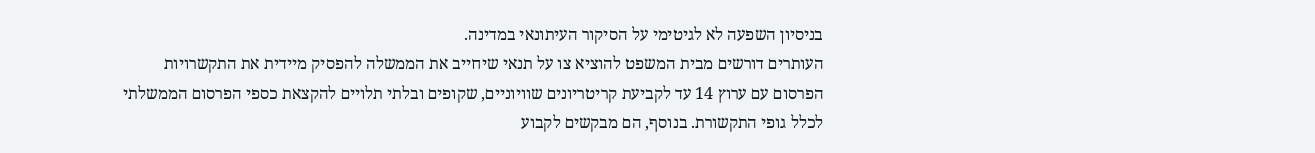בניסיון השפעה לא לגיטימי על הסיקור העיתונאי במדינה.
העותרים דורשים מבית המשפט להוציא צו על תנאי שיחייב את הממשלה להפסיק מיידית את התקשרויות הפרסום עם ערוץ 14 עד לקביעת קריטריונים שוויוניים, שקופים ובלתי תלויים להקצאת כספי הפרסום הממשלתי לכלל גופי התקשורת. בנוסף, הם מבקשים לקבוע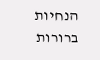הנחיות ברורות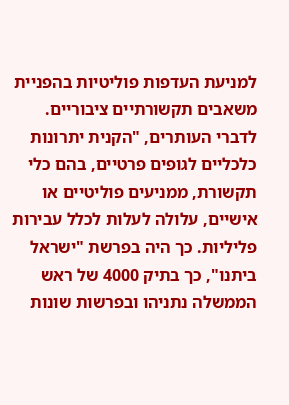למניעת העדפות פוליטיות בהפניית משאבים תקשורתיים ציבוריים.
לדברי העותרים, "הקנית יתרונות כלכליים לגופים פרטיים, בהם כלי תקשורת, ממניעים פוליטיים או אישיים, עלולה לעלות לכלל עבירות פליליות. כך היה בפרשת "ישראל ביתנו", כך בתיק 4000 של ראש הממשלה נתניהו ובפרשות שונות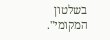בשלטון המקומי".